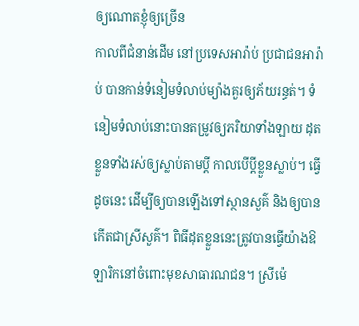ឲ្យណោតខ្ញុំឲ្យច្រើន
កាលពីជំនាន់ដើម នៅប្រទេសអារ៉ាប់ ប្រជាជនអារ៉ាប់ បានកាន់ទំនៀមទំលាប់ម្យ៉ាងគួរឲ្យភ័យរន្ធត់។ ទំនៀមទំលាប់នោះបានតម្រូវឲ្យភរិយាទាំងឡាយ ដុតខ្លួនទាំងរស់ឲ្យស្លាប់តាមប្តី កាលបើប្តីខ្លួនស្លាប់។ ធ្វើដូចនេះ ដើម្បីឲ្យបានឡើងទៅស្ថានសួគ៌ និងឲ្យបានកើតជាស្រីសួគ៌។ ពិធីដុតខ្លួននេះត្រូវបានធ្វើយ៉ាងឱឡារិកនៅចំពោះមុខសាធារណជន។ ស្រីម៉េ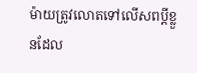ម៉ាយត្រូវលោតទៅលើសពប្តីខ្លួនដែល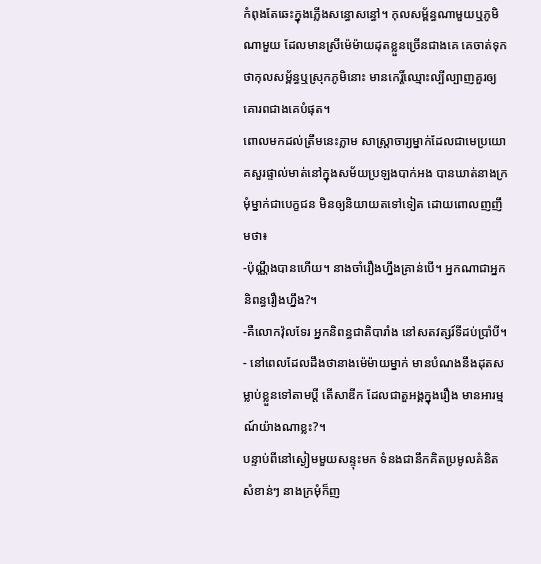កំពុងតែឆេះក្នុងភ្លើងសន្ធោសន្ធៅ។ កុលសម្ព័ន្ធណាមួយឬភូមិណាមួយ ដែលមានស្រីម៉េម៉ាយដុតខ្លួនច្រើនជាងគេ គេចាត់ទុកថាកុលសម្ព័ន្ធឬស្រុកភូមិនោះ មានកេរ្តិ៍ឈ្មោះល្បីល្បាញគួរឲ្យគោរពជាងគេបំផុត។
ពោលមកដល់ត្រឹមនេះភ្លាម សាស្ត្រាចារ្យម្នាក់ដែលជាមេប្រយោគសួរផ្ទាល់មាត់នៅក្នុងសម័យប្រឡងបាក់អង បានឃាត់នាងក្រមុំម្នាក់ជាបេក្ខជន មិនឲ្យនិយាយតទៅទៀត ដោយពោលញញឹមថា៖
-ប៉ុណ្ណឹងបានហើយ។ នាងចាំរឿងហ្នឹងគ្រាន់បើ។ អ្នកណាជាអ្នកនិពន្ធរឿងហ្នឹង?។
-គឺលោកវ៉ុលទែរ អ្នកនិពន្ធជាតិបារាំង នៅសតវត្សរ៍ទីដប់ប្រាំបី។
- នៅពេលដែលដឹងថានាងម៉េម៉ាយម្នាក់ មានបំណងនឹងដុតសម្លាប់ខ្លួនទៅតាមប្តី តើសាឌីក ដែលជាតួអង្គក្នុងរឿង មានអារម្មណ៍យ៉ាងណាខ្លះ?។
បន្ទាប់ពីនៅស្ងៀមមួយសន្ទុះមក ទំនងជានឹកគិតប្រមូលគំនិតសំខាន់ៗ នាងក្រមុំក៏ញ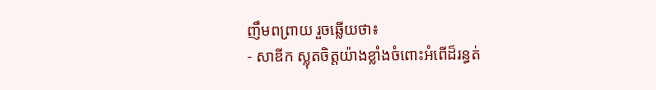ញឹមពព្រាយ រួចឆ្លើយថា៖
- សាឌីក ស្លុតចិត្តយ៉ាងខ្លាំងចំពោះអំពើដ៏រន្ធត់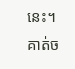នេះ។ គាត់ច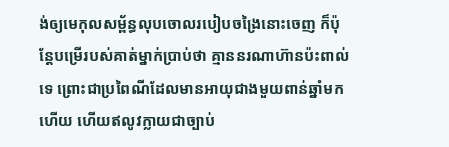ង់ឲ្យមេកុលសម្ព័ន្ធលុបចោលរបៀបចង្រៃនោះចេញ ក៏ប៉ុន្តែបម្រើរបស់គាត់ម្នាក់ប្រាប់ថា គ្មាននរណាហ៊ានប៉ះពាល់ទេ ព្រោះជាប្រពៃណីដែលមានអាយុជាងមួយពាន់ឆ្នាំមកហើយ ហើយឥលូវក្លាយជាច្បាប់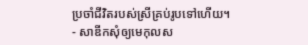ប្រចាំជីវិតរបស់ស្រីគ្រប់រូបទៅហើយ។
- សាឌីកសុំឲ្យមេកុលស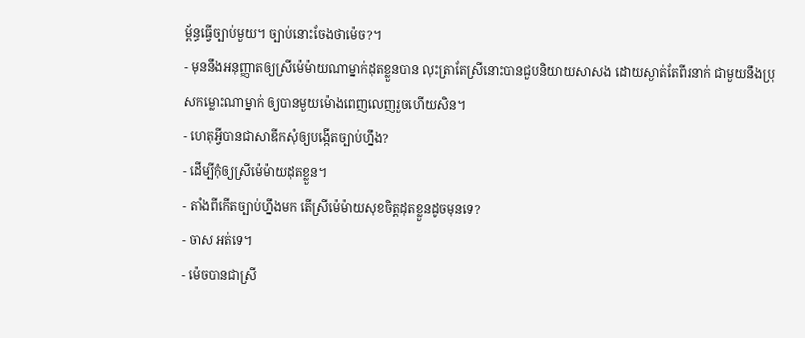ម្ព័ន្ធធ្វើច្បាប់មួយ។ ច្បាប់នោះចែងថាម៉េច?។
- មុននឹងអនុញ្ញាតឲ្យស្រីម៉េម៉ាយណាម្នាក់ដុតខ្លួនបាន លុះត្រាតែស្រីនោះបានជួបនិយាយសាសង ដោយស្ងាត់តែពីរនាក់ ជាមួយនឹងប្រុសកម្លោះណាម្នាក់ ឲ្យបានមួយម៉ោងពេញលេញរួចហើយសិន។
- ហេតុអ្វីបានជាសាឌីកសុំឲ្យបង្កើតច្បាប់ហ្នឹង?
- ដើម្បីកុំឲ្យស្រីម៉េម៉ាយដុតខ្លួន។
- តាំងពីកើតច្បាប់ហ្នឹងមក តើស្រីម៉េម៉ាយសុខចិត្តដុតខ្លួនដូចមុនទេ?
- ចាស អត់ទេ។
- ម៉េចបានជាស្រី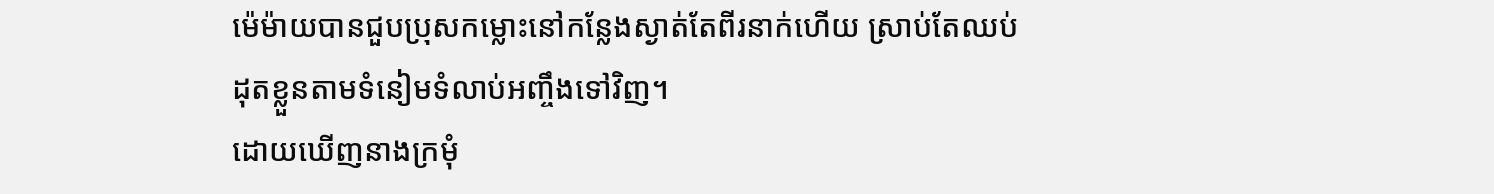ម៉េម៉ាយបានជួបប្រុសកម្លោះនៅកន្លែងស្ងាត់តែពីរនាក់ហើយ ស្រាប់តែឈប់ដុតខ្លួនតាមទំនៀមទំលាប់អញ្ចឹងទៅវិញ។
ដោយឃើញនាងក្រមុំ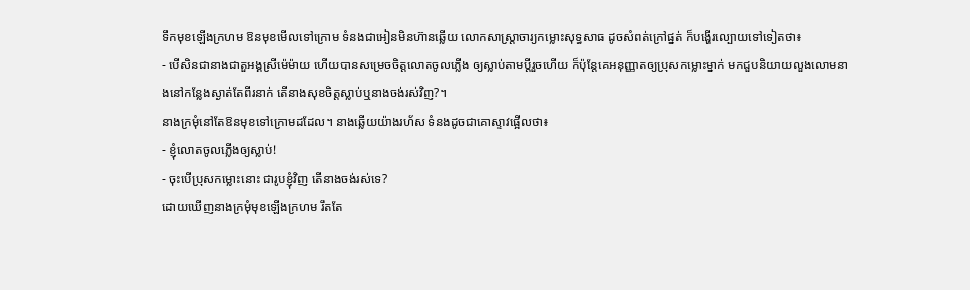ទឹកមុខឡើងក្រហម ឱនមុខមើលទៅក្រោម ទំនងជាអៀនមិនហ៊ានឆ្លើយ លោកសាស្ត្រាចារ្យកម្លោះសុទ្ធសាធ ដូចសំពត់ក្រៅផ្នត់ ក៏បង្ហើរល្បោយទៅទៀតថា៖
- បើសិនជានាងជាតួអង្គស្រីម៉េម៉ាយ ហើយបានសម្រេចចិត្តលោតចូលភ្លើង ឲ្យស្លាប់តាមប្តីរួចហើយ ក៏ប៉ុន្តែគេអនុញ្ញាតឲ្យប្រុសកម្លោះម្នាក់ មកជួបនិយាយលួងលោមនាងនៅកន្លែងស្ងាត់តែពីរនាក់ តើនាងសុខចិត្តស្លាប់ឬនាងចង់រស់វិញ?។
នាងក្រមុំនៅតែឱនមុខទៅក្រោមដដែល។ នាងឆ្លើយយ៉ាងរហ័ស ទំនងដូចជាគោស្ទាវផ្អើលថា៖
- ខ្ញុំលោតចូលភ្លើងឲ្យស្លាប់!
- ចុះបើប្រុសកម្លោះនោះ ជារូបខ្ញុំវិញ តើនាងចង់រស់ទេ?
ដោយឃើញនាងក្រមុំមុខឡើងក្រហម រឹតតែ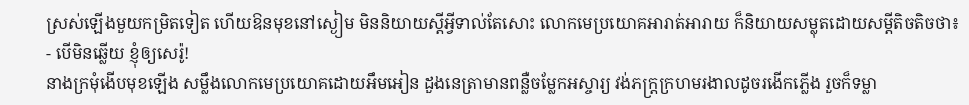ស្រស់ឡើងមួយកម្រិតទៀត ហើយឱនមុខនៅស្ងៀម មិននិយាយស្តីអ្វីទាល់តែសោះ លោកមេប្រយោគអារាត់អារាយ ក៏និយាយសម្លុតដោយសម្តីតិចតិចថា៖
- បើមិនឆ្លើយ ខ្ញុំឲ្យសេរ៉ូ!
នាងក្រមុំងើបមុខឡើង សម្លឹងលោកមេប្រយោគដោយអឹមអៀន ដួងនេត្រាមានពន្លឺចម្លែកអស្ចារ្យ វង់ភក្រ្តក្រហមរងាលដូចរងើកភ្លើង រួចក៏ទម្លា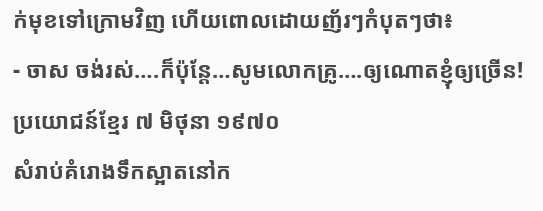ក់មុខទៅក្រោមវិញ ហើយពោលដោយញ័រៗកំបុតៗថា៖
- ចាស ចង់រស់….ក៏ប៉ុន្តែ…សូមលោកគ្រូ….ឲ្យណោតខ្ញុំឲ្យច្រើន!
ប្រយោជន៍ខ្មែរ ៧ មិថុនា ១៩៧០
សំរាប់គំរោងទឹកស្អាតនៅក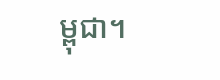ម្ពុជា។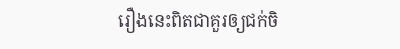រឿងនេះពិតជាគួរឲ្យជក់ចិ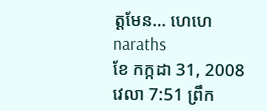ត្តមែន… ហេហេ
naraths
ខែ កក្កដា 31, 2008 វេលា 7:51 ព្រឹក